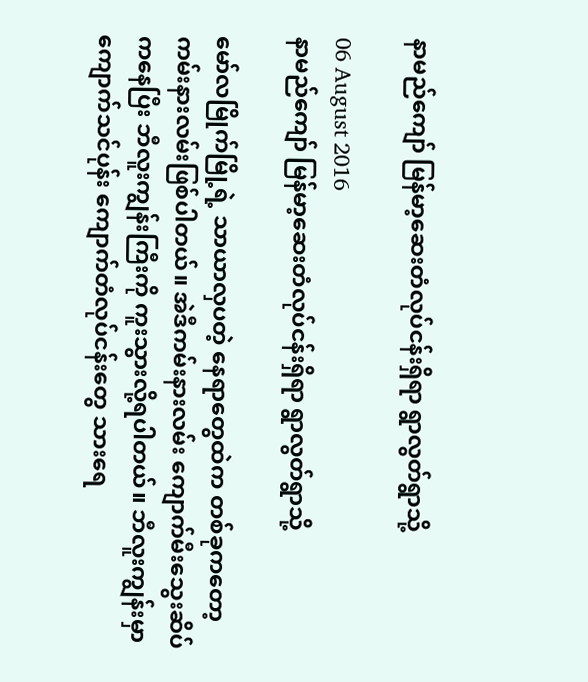နာမည်ကျော် မြန်မာ့ဆေးတံလုပ်ငန်းရှိရာ ရွာလွတ်ရွာသို့

06 August 2016
နာမည်ကျော် မြန်မာ့ဆေးတံလုပ်ငန်းရှိရာ ရွာလွတ်ရွာသို့

မော်လမြိုက်မြို့ရဲ့ သာယာလှပတဲ့ နေရာတွေထဲက တစ်ခုကတော့ ကမ်းနားလမ်းဖြစ်ပါတယ်။ အဲဒီကမ်းနားလမ်း ကျောက်မီးသွေးဆိပ်ကနေပြီး ဘီလူးကျွန်းကြီးကို ကူးသွားလို့ရပါတယ်။ ဘီလူးကျွန်းမှာ ကျောက်သင်ပုန်း ကျောက်တံလုပ်ငန်းတွေ သားရေ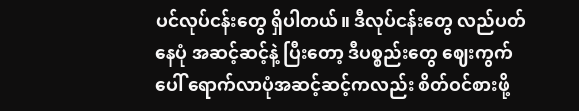ပင်လုပ်ငန်းတွေ ရှိပါတယ်။ ဒီလုပ်ငန်းတွေ လည်ပတ်နေပုံ အဆင့်ဆင့်နဲ့ ပြီးတော့ ဒီပစ္စည်းတွေ ဈေးကွက်ပေါ် ရောက်လာပုံအဆင့်ဆင့်ကလည်း စိတ်ဝင်စားဖို့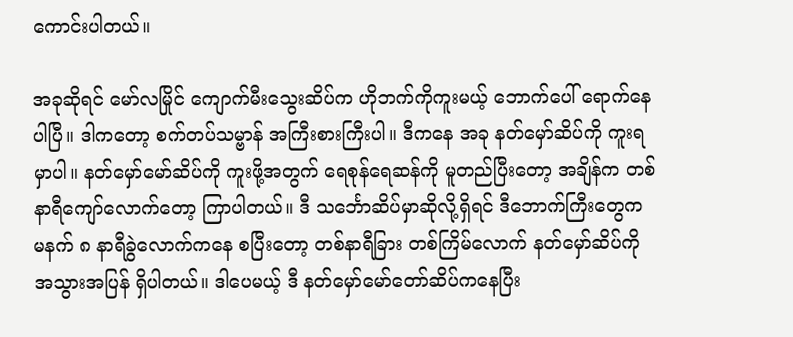ကောင်းပါတယ်။

အခုဆိုရင် မော်လမြိုင် ကျောက်မီးသွေးဆိပ်က ဟိုဘက်ကိုကူးမယ့် ဘောက်ပေါ် ရောက်နေပါပြီ။ ဒါကတော့ စက်တပ်သမ္ဗာန် အကြီးစားကြီးပါ။ ဒီကနေ အခု နတ်မှော်ဆိပ်ကို ကူးရမှာပါ။ နတ်မှော်မော်ဆိပ်ကို ကူးဖို့အတွက် ရေစုန်ရေဆန်ကို မူတည်ပြီးတော့ အချိန်က တစ်နာရီကျော်လောက်တော့ ကြာပါတယ်။ ဒီ သင်္ဘောဆိပ်မှာဆိုလို့ရှိရင် ဒီဘောက်ကြီးတွေက မနက် ၈ နာရီခွဲလောက်ကနေ စပြီးတော့ တစ်နာရီခြား တစ်ကြိမ်လောက် နတ်မှော်ဆိပ်ကို အသွားအပြန် ရှိပါတယ်။ ဒါပေမယ့် ဒီ နတ်မှော်မော်တော်ဆိပ်ကနေပြီး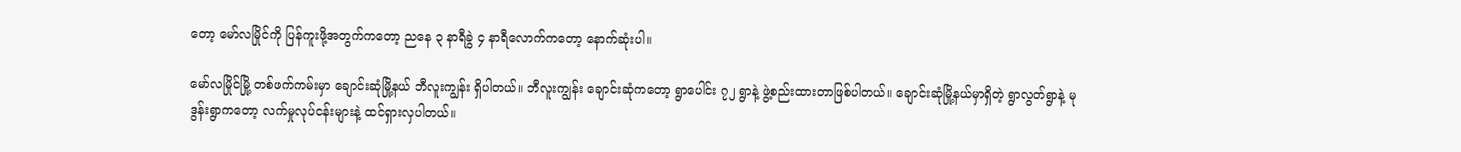တော့ မော်လမြိုင်ကို ပြန်ကူးဖို့အတွက်ကတော့ ညနေ ၃ နာရီခွဲ ၄ နာရီလောက်ကတော့ နောက်ဆုံးပါ။

မော်လမြိုင်မြို့ တစ်ဖက်ကမ်းမှာ ချောင်းဆုံမြို့နယ် ဘီလူးကျွန်း ရှိပါတယ်။ ဘီလူးကျွန်း ချောင်းဆုံကတော့ ရွာပေါင်း ၇၂ ရွာနဲ့ ဖွဲ့စည်းထားတာဖြစ်ပါတယ်။ ချောင်းဆုံမြို့နယ်မှာရှိတဲ့ ရွာလွတ်ရွာနဲ့ မုဒွန်းရွာကတော့ လက်မှုလုပ်ငန်းများနဲ့ ထင်ရှားလှပါတယ်။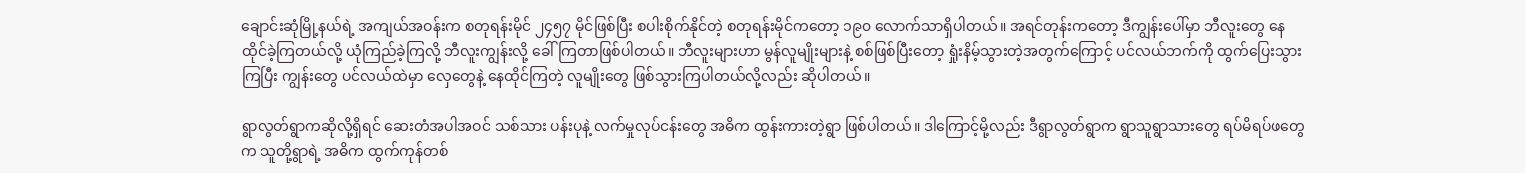ချောင်းဆုံမြို့နယ်ရဲ့ အကျယ်အဝန်းက စတုရန်းမိုင် ၂၄၅၇ မိုင်ဖြစ်ပြီး စပါးစိုက်နိုင်တဲ့ စတုရန်းမိုင်ကတော့ ၁၉၀ လောက်သာရှိပါတယ်။ အရင်တုန်းကတော့ ဒီကျွန်းပေါ်မှာ ဘီလူးတွေ နေထိုင်ခဲ့ကြတယ်လို့ ယုံကြည်ခဲ့ကြလို့ ဘီလူးကျွန်းလို့ ခေါ်ကြတာဖြစ်ပါတယ်။ ဘီလူးများဟာ မွန်လူမျိုးများနဲ့ စစ်ဖြစ်ပြီးတော့ ရှုံးနိမ့်သွားတဲ့အတွက်ကြောင့် ပင်လယ်ဘက်ကို ထွက်ပြေးသွားကြပြီး ကျွန်းတွေ ပင်လယ်ထဲမှာ လှေတွေနဲ့ နေထိုင်ကြတဲ့ လူမျိုးတွေ ဖြစ်သွားကြပါတယ်လို့လည်း ဆိုပါတယ်။

ရွာလွတ်ရွာကဆိုလို့ရှိရင် ဆေးတံအပါအဝင် သစ်သား ပန်းပုနဲ့ လက်မှုလုပ်ငန်းတွေ အဓိက ထွန်းကားတဲ့ရွာ ဖြစ်ပါတယ်။ ဒါကြောင့်မို့လည်း ဒီရွာလွတ်ရွာက ရွာသူရွာသားတွေ ရပ်မိရပ်ဖတွေက သူတို့ရွာရဲ့ အဓိက ထွက်ကုန်တစ်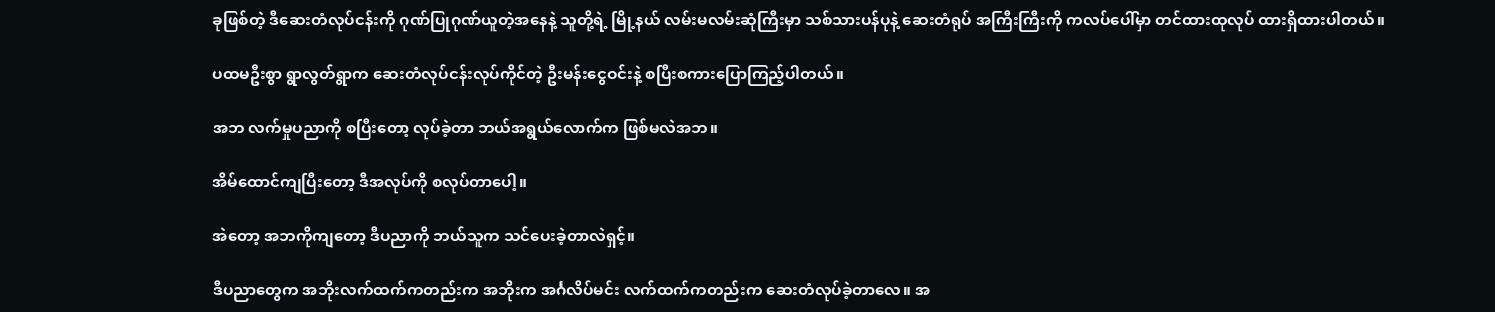ခုဖြစ်တဲ့ ဒီဆေးတံလုပ်ငန်းကို ဂုဏ်ပြုဂုဏ်ယူတဲ့အနေနဲ့ သူတို့ရဲ့ မြို့နယ် လမ်းမလမ်းဆုံကြီးမှာ သစ်သားပန်ပုနဲ့ ဆေးတံရုပ် အကြီးကြီးကို ကလပ်ပေါ်မှာ တင်ထားထုလုပ် ထားရှိထားပါတယ်။

ပထမဦးစွာ ရွာလွတ်ရွာက ဆေးတံလုပ်ငန်းလုပ်ကိုင်တဲ့ ဦးမန်းငွေဝင်းနဲ့ စပြီးစကားပြောကြည့်ပါတယ်။

အဘ လက်မှုပညာကို စပြီးတော့ လုပ်ခဲ့တာ ဘယ်အရွယ်လောက်က ဖြစ်မလဲအဘ။

အိမ်ထောင်ကျပြီးတော့ ဒီအလုပ်ကို စလုပ်တာပေါ့။

အဲတော့ အဘကိုကျတော့ ဒီပညာကို ဘယ်သူက သင်ပေးခဲ့တာလဲရှင့်။

ဒီပညာတွေက အဘိုးလက်ထက်ကတည်းက အဘိုးက အင်္ဂလိပ်မင်း လက်ထက်ကတည်းက ဆေးတံလုပ်ခဲ့တာလေ။ အ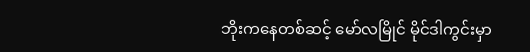ဘိုးကနေတစ်ဆင့် မော်လမြိုင် မိုင်ဒါကွင်းမှာ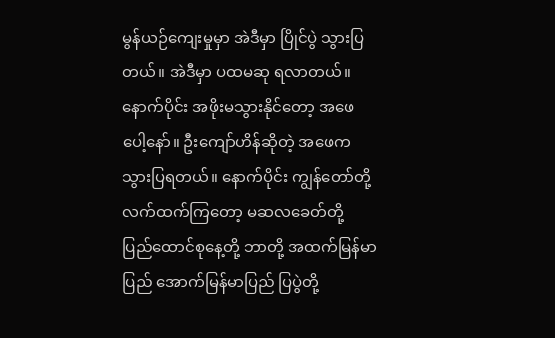မွန်ယဉ်ကျေးမှုမှာ အဲဒီမှာ ပြိုင်ပွဲ သွားပြတယ်။ အဲဒီမှာ ပထမဆု ရလာတယ်။ နောက်ပိုင်း အဖိုးမသွားနိုင်တော့ အဖေပေါ့နော်။ ဦးကျော်ဟိန်ဆိုတဲ့ အဖေက သွားပြရတယ်။ နောက်ပိုင်း ကျွန်တော်တို့လက်ထက်ကြတော့ မဆလခေတ်တို့ ပြည်ထောင်စုနေ့တို့ ဘာတို့ အထက်မြန်မာပြည် အောက်မြန်မာပြည် ပြပွဲတို့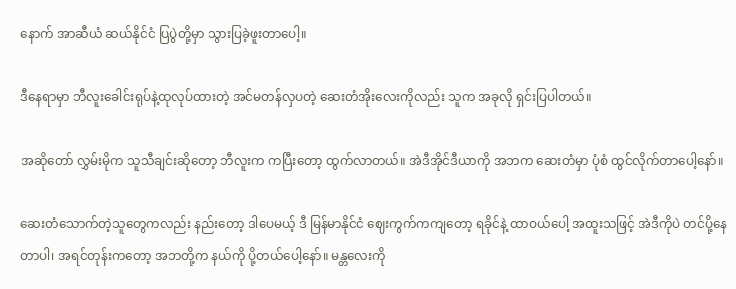နောက် အာဆီယံ ဆယ်နိုင်ငံ ပြပွဲတို့မှာ သွားပြခဲ့ဖူးတာပေါ့။

ဒီနေရာမှာ ဘီလူးခေါင်းရုပ်နဲ့ထုလုပ်ထားတဲ့ အင်မတန်လှပတဲ့ ဆေးတံအိုးလေးကိုလည်း သူက အခုလို ရှင်းပြပါတယ်။

အဆိုတော် လွှမ်းမိုက သူသီချင်းဆိုတော့ ဘီလူးက ကပြီးတော့ ထွက်လာတယ်။ အဲဒီအိုင်ဒီယာကို အဘက ဆေးတံမှာ ပုံစံ ထွင်လိုက်တာပေါ့နော်။

ဆေးတံသောက်တဲ့သူတွေကလည်း နည်းတော့ ဒါပေမယ့် ဒီ မြန်မာနိုင်ငံ ဈေးကွက်ကကျတော့ ရခိုင်နဲ့ ထာဝယ်ပေါ့ အထူးသဖြင့် အဲဒီကိုပဲ တင်ပို့နေတာပါ၊ အရင်တုန်းကတော့ အဘတို့က နယ်ကို ပို့တယ်ပေါ့နော်။ မန္တလေးကို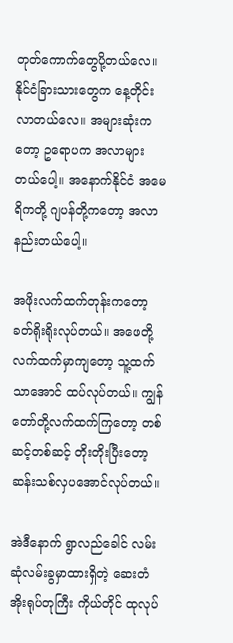တုတ်ကောက်တွေပို့တယ်လေ။ နိုင်ငံခြားသားတွေက နေ့တိုင်းလာတယ်လေ။ အများဆုံးကတော့ ဥရောပက အလာများတယ်ပေါ့။ အနောက်နိုင်ငံ အမေရိကတို့ ဂျပန်တို့ကတော့ အလာနည်းတယ်ပေါ့။

အဖိုးလက်ထက်တုန်းကတော့ ခတ်ရိုးရိုးလုပ်တယ်။ အဖေတို့လက်ထက်မှာကျတော့ သူ့ထက်သာအောင် ထပ်လုပ်တယ်။ ကျွန်တော်တို့လက်ထက်ကြတော့ တစ်ဆင့်တစ်ဆင့် တိုးတိုးပြီးတော့ ဆန်းသစ်လှပအောင်လုပ်တယ်။

အဲဒီနောက် ရွာလည်ခေါင် လမ်းဆုံလမ်းခွမှာထားရှိတဲ့ ဆေးတံအိုးရုပ်တုကြီး ကိုယ်တိုင် ထုလုပ်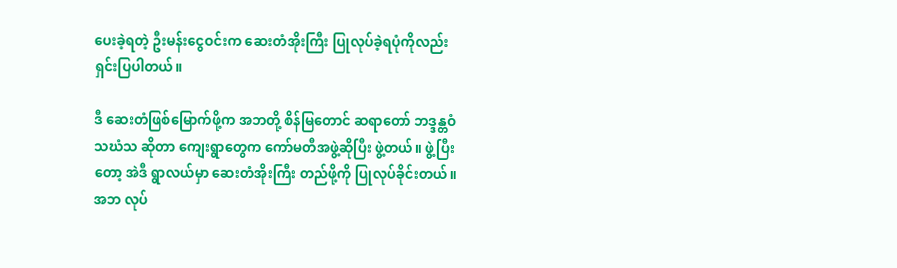ပေးခဲ့ရတဲ့ ဦးမန်းငွေဝင်းက ဆေးတံအိုးကြီး ပြုလုပ်ခဲ့ရပုံကိုလည်း ရှင်းပြပါတယ်။

ဒီ ဆေးတံဖြစ်မြောက်ဖို့က အဘတို့ စိန်မြတောင် ဆရာတော် ဘဒ္ဒန္တဝံသဃံသ ဆိုတာ ကျေးရွာတွေက ကော်မတီအဖွဲ့ဆိုပြီး ဖွဲ့တယ်။ ဖွဲ့ပြီးတော့ အဲဒီ ရွာလယ်မှာ ဆေးတံအိုးကြီး တည်ဖို့ကို ပြုလုပ်ခိုင်းတယ်။ အဘ လုပ်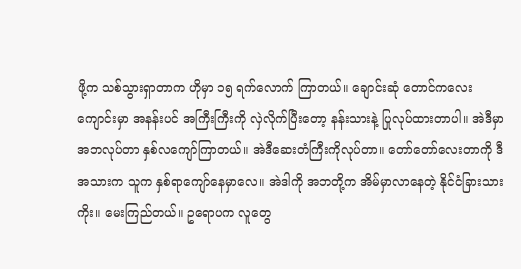ဖို့က သစ်သွားရှာတာက ဟိုမှာ ၁၅ ရက်လောက် ကြာတယ်။ ချောင်းဆုံ တောင်ကလေးကျောင်းမှာ အနန်းပင် အကြီးကြီးကို လှဲလိုက်ပြီးတော့ နန်းသားနဲ့ ပြုလုပ်ထားတာပါ။ အဲဒီမှာ အဘလုပ်တာ နှစ်လကျော်ကြာတယ်။ အဲဒီဆေးတံကြီးကိုလုပ်တာ။ တော်တော်လေးတာကို ဒီအသားက သူက နှစ်ရာကျော်နေမှာလေ။ အဲဒါကို အဘတို့က အိမ်မှာလာနေတဲ့ နိုင်ငံခြားသားကိုး။ မေးကြည်တယ်။ ဥရောပက လူတွေ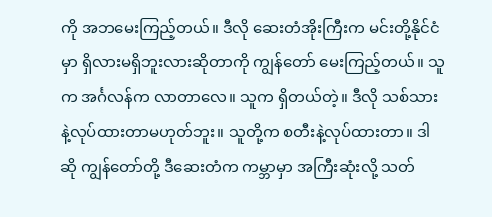ကို အဘမေးကြည့်တယ်။ ဒီလို ဆေးတံအိုးကြီးက မင်းတို့နိုင်ငံမှာ ရှိလားမရှိဘူးလားဆိုတာကို ကျွန်တော် မေးကြည့်တယ်။ သူက အင်္ဂလန်က လာတာလေ။ သူက ရှိတယ်တဲ့။ ဒီလို သစ်သားနဲ့လုပ်ထားတာမဟုတ်ဘူး။ သူတို့က စတီးနဲ့လုပ်ထားတာ။ ဒါဆို ကျွန်တော်တို့ ဒီဆေးတံက ကမ္ဘာမှာ အကြီးဆုံးလို့ သတ်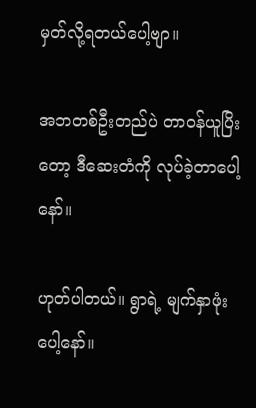မှတ်လို့ရတယ်ပေါ့ဗျာ။

အဘတစ်ဦးတည်ပဲ တာဝန်ယူပြိးတော့ ဒီဆေးတံကို လုပ်ခဲ့တာပေါ့နော်။

ဟုတ်ပါတယ်။ ရွာရဲ့ မျက်နှာဖုံးပေါ့နော်။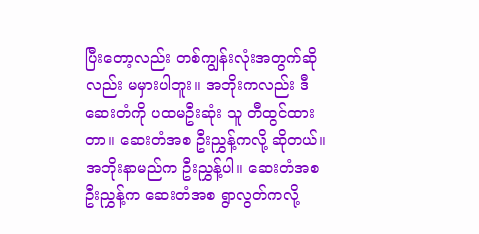ပြီးတော့လည်း တစ်ကျွန်းလုံးအတွက်ဆိုလည်း မမှားပါဘူး။ အဘိုးကလည်း ဒီဆေးတံကို ပထမဦးဆုံး သူ တီထွင်ထားတာ။ ဆေးတံအစ ဦးညွှန့်ကလို့ ဆိုတယ်။ အဘိုးနာမည်က ဦးညွှန့်ပါ။ ဆေးတံအစ ဦးညွှန့်က ဆေးတံအစ ရွာလွတ်ကလို့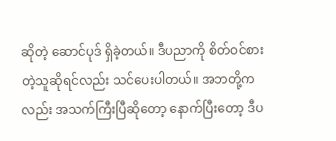ဆိုတဲ့ ဆောင်ပုဒ် ရှိခဲ့တယ်။ ဒီပညာကို စိတ်ဝင်စားတဲ့သူဆိုရင်လည်း သင်ပေးပါတယ်။ အဘတို့ကလည်း အသက်ကြီးပြီဆိုတော့ နောက်ပြီးတော့ ဒီပ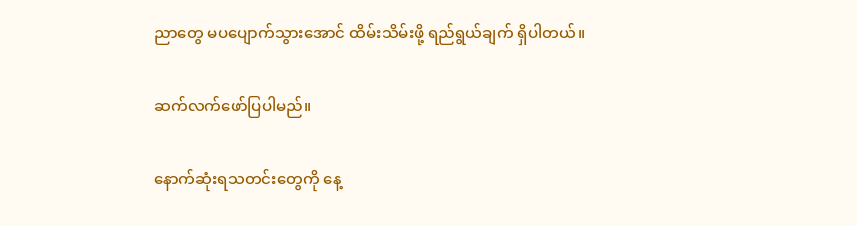ညာတွေ မပပျောက်သွားအောင် ထိမ်းသိမ်းဖို့ ရည်ရွယ်ချက် ရှိပါတယ်။

ဆက်လက်ဖော်ပြပါမည်။

နောက်ဆုံးရသတင်းတွေကို နေ့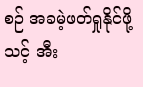စဉ် အခမဲ့ဖတ်ရှုနိုင်ဖို့ သင့် အီး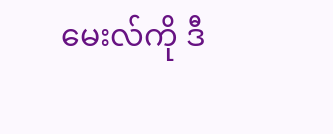မေးလ်ကို ဒီ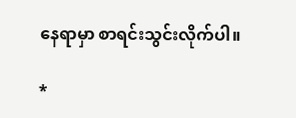နေရာမှာ စာရင်းသွင်းလိုက်ပါ။

*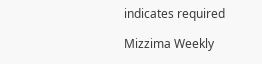indicates required

Mizzima Weekly